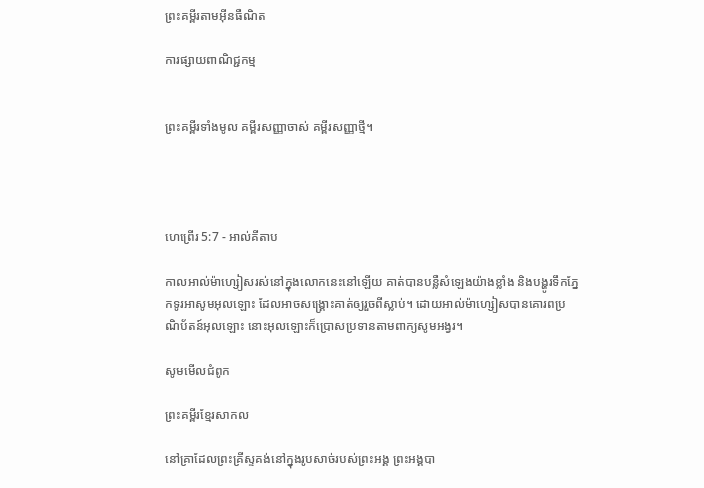ព្រះគម្ពីរតាមអ៊ីនធឺណិត

ការផ្សាយពាណិជ្ជកម្ម


ព្រះគម្ពីរទាំងមូល គម្ពីរសញ្ញាចាស់ គម្ពីរសញ្ញាថ្មី។




ហេព្រើរ 5:7 - អាល់គីតាប

កាលអាល់ម៉ា‌ហ្សៀសរស់នៅក្នុងលោកនេះនៅឡើយ គាត់បានបន្លឺសំឡេងយ៉ាងខ្លាំង និងបង្ហូរទឹកភ្នែកទូរអាសូមអុលឡោះ ដែលអាចសង្គ្រោះគាត់ឲ្យរួចពីស្លាប់។ ដោយអាល់ម៉ា‌ហ្សៀសបានគោរពប្រណិ‌ប័តន៍អុលឡោះ នោះអុលឡោះក៏ប្រោសប្រទានតាមពាក្យសូម‌អង្វរ។

សូមមើលជំពូក

ព្រះគម្ពីរខ្មែរសាកល

នៅគ្រាដែលព្រះគ្រីស្ទគង់នៅក្នុងរូបសាច់របស់ព្រះអង្គ ព្រះអង្គបា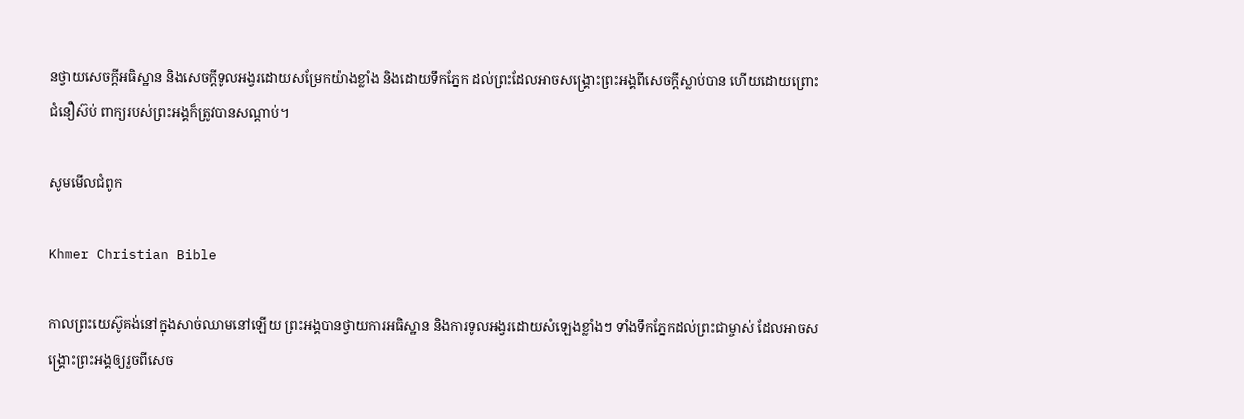នថ្វាយសេចក្ដីអធិស្ឋាន និងសេចក្ដីទូលអង្វរដោយសម្រែកយ៉ាងខ្លាំង និងដោយទឹកភ្នែក ដល់ព្រះដែលអាចសង្គ្រោះព្រះអង្គពីសេចក្ដីស្លាប់បាន ហើយដោយព្រោះជំនឿស៊ប់ ពាក្យរបស់ព្រះអង្គក៏ត្រូវបានសណ្ដាប់។

សូមមើលជំពូក

Khmer Christian Bible

កាលព្រះយេស៊ូគង់នៅក្នុងសាច់ឈាមនៅឡើយ ព្រះអង្គបានថ្វាយការអធិស្ឋាន និងការទូលអង្វរដោយសំឡេងខ្លាំងៗ ទាំងទឹកភ្នែកដល់ព្រះជាម្ចាស់ ដែលអាចសង្រ្គោះព្រះអង្គឲ្យរួចពីសេច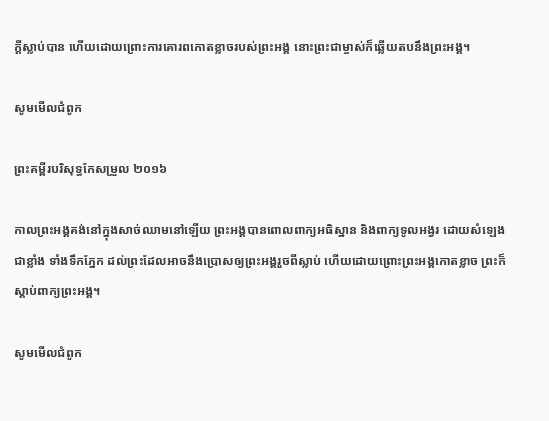ក្ដីស្លាប់បាន ហើយដោយព្រោះការគោរពកោតខ្លាចរបស់ព្រះអង្គ នោះព្រះជាម្ចាស់ក៏ឆ្លើយតបនឹងព្រះអង្គ។

សូមមើលជំពូក

ព្រះគម្ពីរបរិសុទ្ធកែសម្រួល ២០១៦

កាលព្រះ‌អង្គគង់នៅក្នុងសាច់ឈាមនៅឡើយ ព្រះ‌អង្គបានពោលពាក្យអធិស្ឋាន និងពាក្យទូលអង្វរ ដោយសំឡេងជាខ្លាំង ទាំងទឹកភ្នែក ដល់ព្រះដែលអាចនឹងប្រោសឲ្យព្រះ‌អង្គរួចពីស្លាប់ ហើយដោយព្រោះព្រះ‌អង្គកោតខ្លាច ព្រះក៏ស្ដាប់ពាក្យព្រះ‌អង្គ។

សូមមើលជំពូក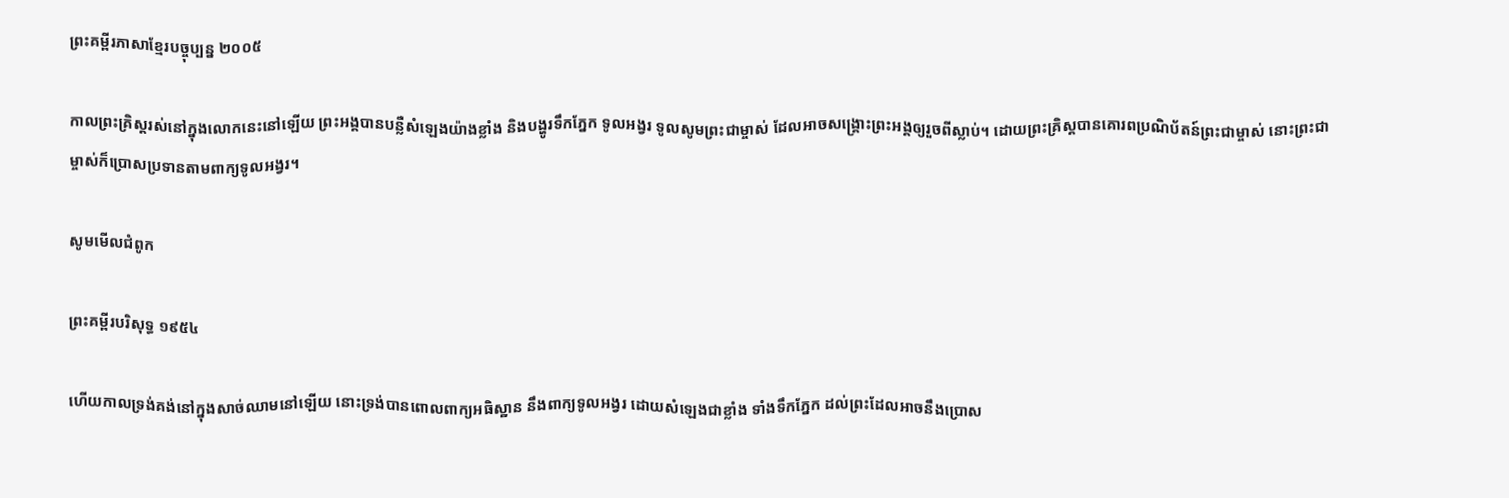ព្រះគម្ពីរភាសាខ្មែរបច្ចុប្បន្ន ២០០៥

កាលព្រះ‌គ្រិស្តរស់នៅក្នុងលោកនេះនៅឡើយ ព្រះអង្គបានបន្លឺសំឡេងយ៉ាងខ្លាំង និងបង្ហូរទឹកភ្នែក ទូល‌អង្វរ ទូលសូមព្រះ‌ជាម្ចាស់ ដែលអាចសង្គ្រោះព្រះអង្គឲ្យរួចពីស្លាប់។ ដោយព្រះ‌គ្រិស្តបានគោរពប្រណិ‌ប័តន៍ព្រះ‌ជាម្ចាស់ នោះព្រះ‌ជាម្ចាស់ក៏ប្រោសប្រទានតាមពាក្យទូល‌អង្វរ។

សូមមើលជំពូក

ព្រះគម្ពីរបរិសុទ្ធ ១៩៥៤

ហើយកាលទ្រង់គង់នៅក្នុងសាច់ឈាមនៅឡើយ នោះទ្រង់បានពោលពាក្យអធិស្ឋាន នឹងពាក្យទូលអង្វរ ដោយសំឡេងជាខ្លាំង ទាំងទឹកភ្នែក ដល់ព្រះដែលអាចនឹងប្រោស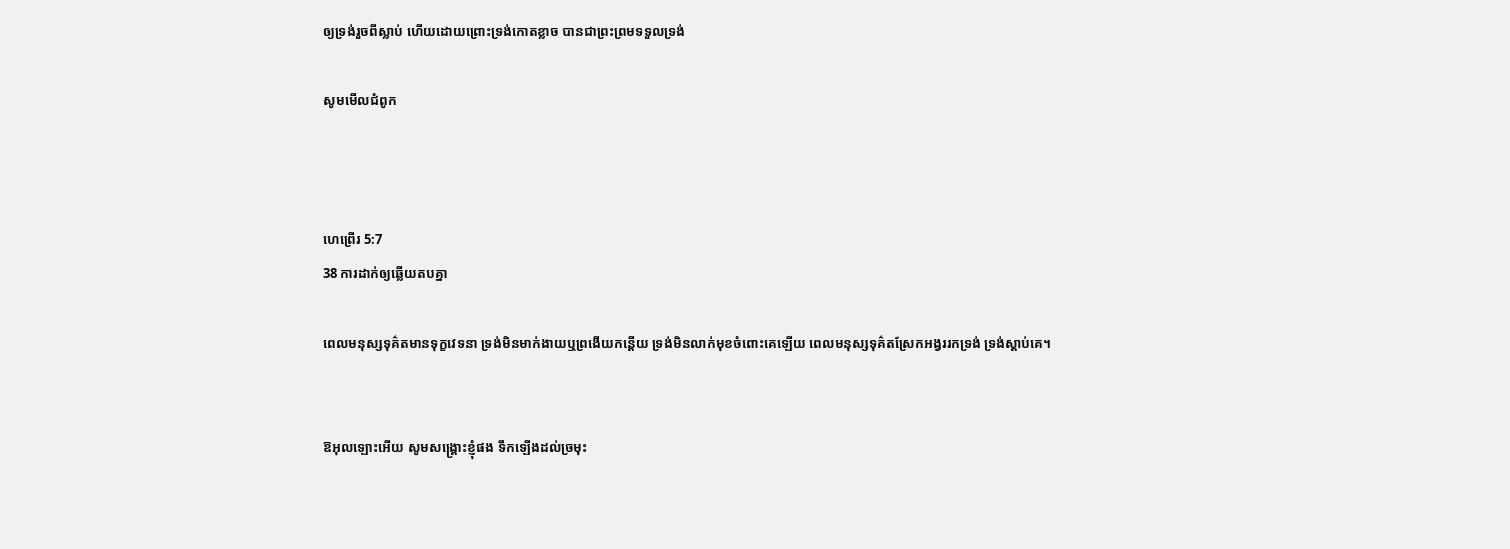ឲ្យទ្រង់រួចពីស្លាប់ ហើយដោយព្រោះទ្រង់កោត‌ខ្លាច បានជាព្រះព្រមទទួលទ្រង់

សូមមើលជំពូក



ហេព្រើរ 5:7
38 ការដាក់ឲ្យឆ្លើយតបគ្នា

ពេលមនុស្សទុគ៌តមានទុក្ខវេទនា ទ្រង់មិនមាក់ងាយឬព្រងើយកន្តើយ ទ្រង់មិនលាក់មុខចំពោះគេឡើយ ពេលមនុស្សទុគ៌តស្រែកអង្វររកទ្រង់ ទ្រង់ស្តាប់គេ។


ឱអុលឡោះអើយ សូមសង្គ្រោះខ្ញុំផង ទឹកឡើងដល់ច្រមុះ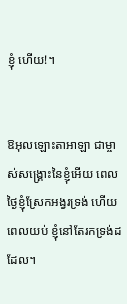ខ្ញុំ ហើយ!។


ឱអុលឡោះ‌តាអាឡា ជាម្ចាស់‌សង្គ្រោះនៃខ្ញុំអើយ ពេលថ្ងៃខ្ញុំស្រែកអង្វរទ្រង់ ហើយពេលយប់ ខ្ញុំនៅតែរកទ្រង់ដដែល។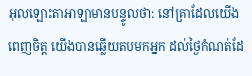អុលឡោះ‌តាអាឡាមានបន្ទូលថា: នៅគ្រាដែលយើងពេញចិត្ត យើងបានឆ្លើយតបមកអ្នក ដល់ថ្ងៃកំណត់ដែ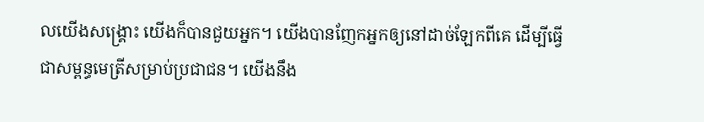លយើងសង្គ្រោះ យើងក៏បានជួយអ្នក។ យើងបានញែកអ្នកឲ្យនៅដាច់ឡែកពីគេ ដើម្បីធ្វើជាសម្ពន្ធ‌មេត្រីសម្រាប់ប្រជា‌ជន។ យើងនឹង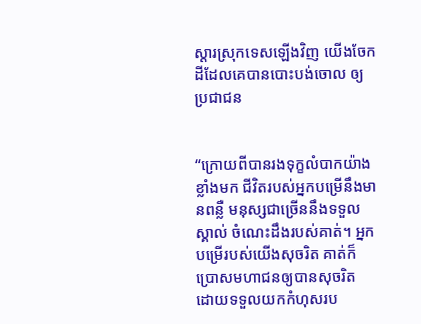ស្ដារស្រុកទេសឡើងវិញ យើងចែកដីដែលគេបានបោះបង់ចោល ឲ្យប្រជា‌ជន


“ក្រោយពីបានរងទុក្ខលំបាកយ៉ាងខ្លាំងមក ជីវិតរបស់អ្នកបម្រើនឹងមានពន្លឺ មនុស្សជាច្រើននឹងទទួលស្គាល់ ចំណេះដឹងរបស់គាត់។ អ្នកបម្រើរបស់យើងសុចរិត គាត់ក៏ប្រោសមហា‌ជនឲ្យបានសុចរិត ដោយទទួលយកកំហុសរប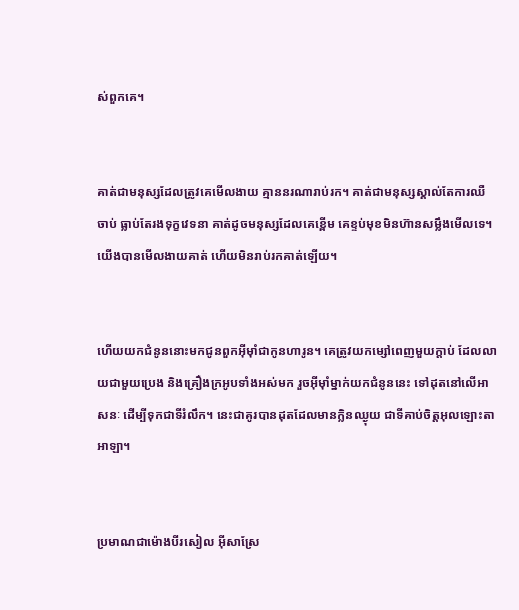ស់ពួកគេ។


គាត់ជាមនុស្សដែលត្រូវគេមើល‌ងាយ គ្មាននរណារាប់រក។ គាត់ជាមនុស្សស្គាល់តែការឈឺចាប់ ធ្លាប់តែរងទុក្ខវេទនា គាត់ដូចមនុស្សដែលគេខ្ពើម គេខ្ទប់មុខមិនហ៊ានសម្លឹងមើលទេ។ យើងបានមើល‌ងាយគាត់ ហើយមិនរាប់រកគាត់ឡើយ។


ហើយយកជំនូននោះមកជូនពួកអ៊ីមុាំជាកូនហារូន។ គេត្រូវយកម្សៅពេញមួយក្តាប់ ដែលលាយជាមួយប្រេង និងគ្រឿងក្រអូបទាំងអស់មក រួចអ៊ីមុាំម្នាក់យកជំនូននេះ ទៅដុតនៅលើអាសនៈ ដើម្បីទុកជាទីរំលឹក។ នេះជាគូរបានដុតដែលមានក្លិនឈ្ងុយ ជាទីគាប់ចិត្តអុលឡោះ‌តាអាឡា។


ប្រមាណជាម៉ោងបីរសៀល អ៊ីសាស្រែ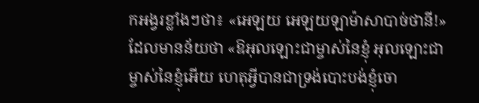កអង្វរខ្លាំងៗថា៖ «អេឡយ អេឡយឡាម៉ាសា‌បាច់‌ថានី!» ដែលមានន័យថា «ឱអុលឡោះ‌ជាម្ចាស់នៃខ្ញុំ អុលឡោះ‌ជាម្ចាស់នៃខ្ញុំអើយ ហេតុអ្វីបានជាទ្រង់បោះបង់ខ្ញុំចោ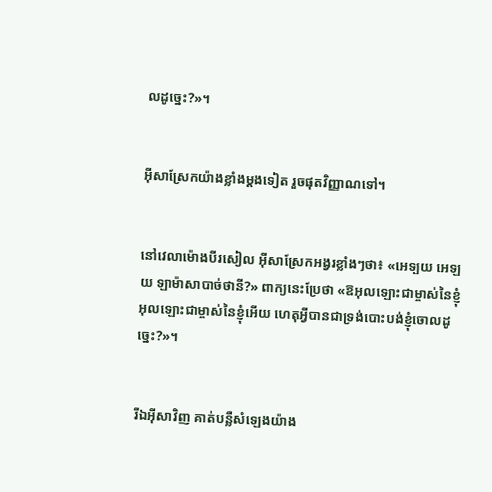លដូច្នេះ?»។


អ៊ីសាស្រែកយ៉ាងខ្លាំងម្ដងទៀត រួចផុតវិញ្ញាណទៅ។


នៅវេលាម៉ោងបីរសៀល អ៊ីសាស្រែកអង្វរខ្លាំងៗថា៖ «អេទ្បយ អេឡយ ឡាម៉ា‌សាបាច់‌ថានី?» ពាក្យនេះប្រែថា «ឱអុលឡោះជាម្ចាស់នៃខ្ញុំ អុលឡោះ‌ជាម្ចាស់នៃខ្ញុំអើយ ហេតុអ្វីបានជាទ្រង់បោះ‌បង់ខ្ញុំចោលដូច្នេះ?»។


រីឯអ៊ីសាវិញ គាត់បន្លឺសំឡេងយ៉ាង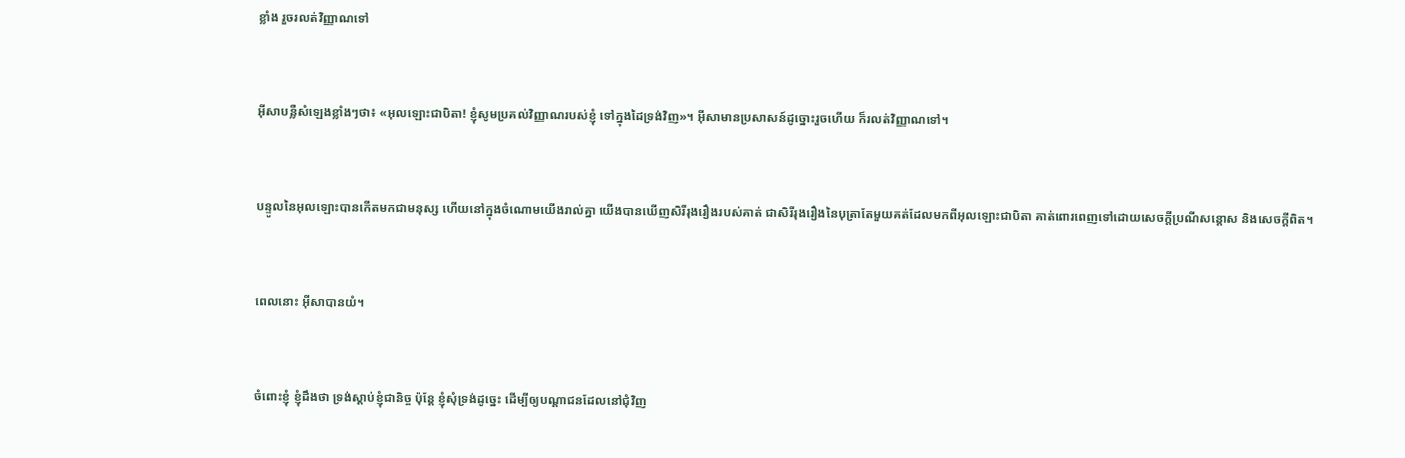ខ្លាំង រួចរលត់វិញ្ញាណទៅ


អ៊ីសាបន្លឺសំឡេងខ្លាំងៗថា៖ «អុលឡោះជាបិតា! ខ្ញុំសូមប្រគល់វិញ្ញាណរបស់ខ្ញុំ ទៅក្នុងដៃទ្រង់វិញ»។ អ៊ីសាមានប្រសាសន៍ដូច្នោះរួចហើយ ក៏រលត់វិញ្ញាណទៅ។


បន្ទូលនៃអុលឡោះបានកើតមកជាមនុស្ស ហើយនៅក្នុងចំណោមយើងរាល់គ្នា យើងបានឃើញសិរី‌រុង‌រឿងរបស់គាត់ ជាសិរី‌រុង‌រឿងនៃបុត្រាតែមួយគត់ដែលមកពីអុលឡោះជាបិតា គាត់ពោរ‌ពេញទៅដោយសេចក្តីប្រណី‌សន្តោស និងសេចក្ដីពិត។


ពេលនោះ អ៊ីសាបានយំ។


ចំពោះខ្ញុំ ខ្ញុំដឹងថា ទ្រង់ស្តាប់ខ្ញុំជានិច្ច ប៉ុន្ដែ ខ្ញុំសុំទ្រង់ដូច្នេះ ដើម្បីឲ្យបណ្ដា‌ជនដែលនៅជុំ‌វិញ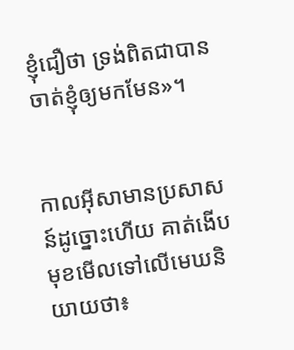ខ្ញុំជឿថា ទ្រង់ពិតជាបានចាត់ខ្ញុំឲ្យមកមែន»។


កាលអ៊ីសាមានប្រសាសន៍ដូច្នោះហើយ គាត់ងើបមុខមើលទៅលើមេឃនិយាយថា៖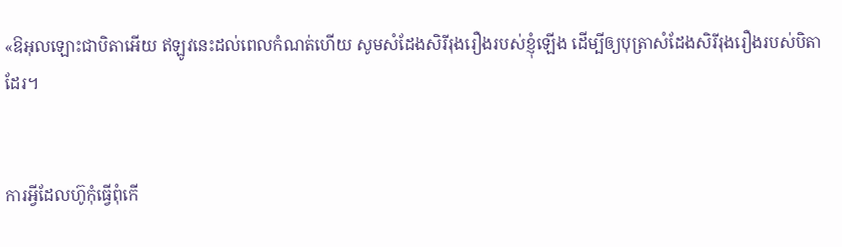«ឱអុលឡោះជាបិតាអើយ ឥឡូវនេះដល់ពេលកំណត់ហើយ សូមសំដែងសិរី‌រុង‌រឿងរបស់ខ្ញុំឡើង ដើម្បីឲ្យបុត្រាសំដែងសិរី‌រុង‌រឿងរបស់បិតាដែរ។


ការអ្វីដែលហ៊ូកុំធ្វើពុំកើ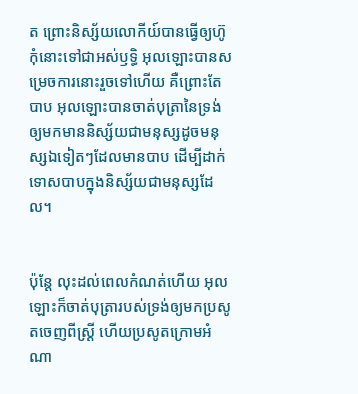ត ព្រោះនិស្ស័យលោកីយ៍បានធ្វើឲ្យហ៊ូកុំនោះទៅជាអស់ឫទ្ធិ អុលឡោះបានសម្រេចការនោះរួចទៅហើយ គឺព្រោះតែបាប អុលឡោះបានចាត់បុត្រានៃទ្រង់ ឲ្យមកមាននិស្ស័យជាមនុស្សដូចមនុស្សឯទៀតៗដែលមានបាប ដើម្បីដាក់ទោសបាបក្នុងនិស្ស័យជាមនុស្សដែល។


ប៉ុន្ដែ លុះដល់ពេលកំណត់ហើយ អុលឡោះក៏ចាត់បុត្រារបស់ទ្រង់ឲ្យមកប្រសូតចេញពីស្ដ្រី ហើយប្រសូតក្រោមអំណា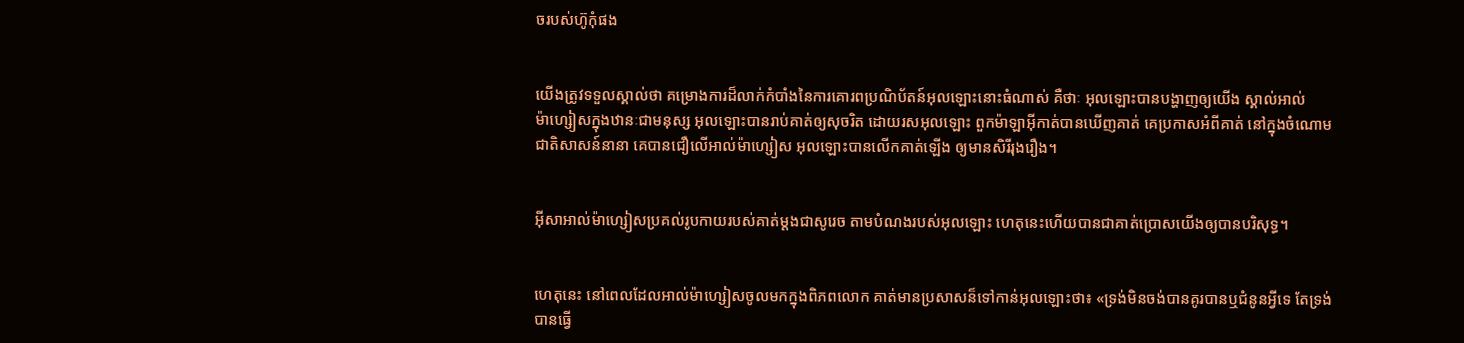ចរបស់ហ៊ូកុំផង


យើងត្រូវទទួលស្គាល់ថា គម្រោង‌ការដ៏លាក់កំបាំងនៃការគោរពប្រណិ‌ប័តន៍អុលឡោះនោះធំណាស់ គឺថាៈ អុលឡោះបានបង្ហាញឲ្យយើង ស្គាល់អាល់ម៉ា‌ហ្សៀសក្នុងឋានៈជាមនុស្ស អុលឡោះបានរាប់គាត់ឲ្យសុចរិត ដោយរស‌អុលឡោះ ពួកម៉ាឡា‌អ៊ីកាត់បានឃើញគាត់ គេប្រកាសអំពីគាត់ នៅក្នុងចំណោមជាតិសាសន៍នានា គេបានជឿលើអាល់ម៉ា‌ហ្សៀស អុលឡោះបានលើកគាត់ឡើង ឲ្យមានសិរី‌រុង‌រឿង។


អ៊ីសា‌អាល់ម៉ា‌ហ្សៀសប្រគល់រូប‌កាយរបស់គាត់ម្ដងជាសូរេច តាមបំណងរបស់អុលឡោះ ហេតុនេះហើយបានជាគាត់ប្រោសយើងឲ្យបានបរិសុទ្ធ។


ហេតុនេះ នៅពេលដែលអាល់ម៉ា‌ហ្សៀសចូលមកក្នុងពិភពលោក គាត់មានប្រសាសន៏ទៅកាន់អុលឡោះថា៖ «ទ្រង់មិនចង់បានគូរបានឬជំនូនអ្វីទេ តែទ្រង់បានធ្វើ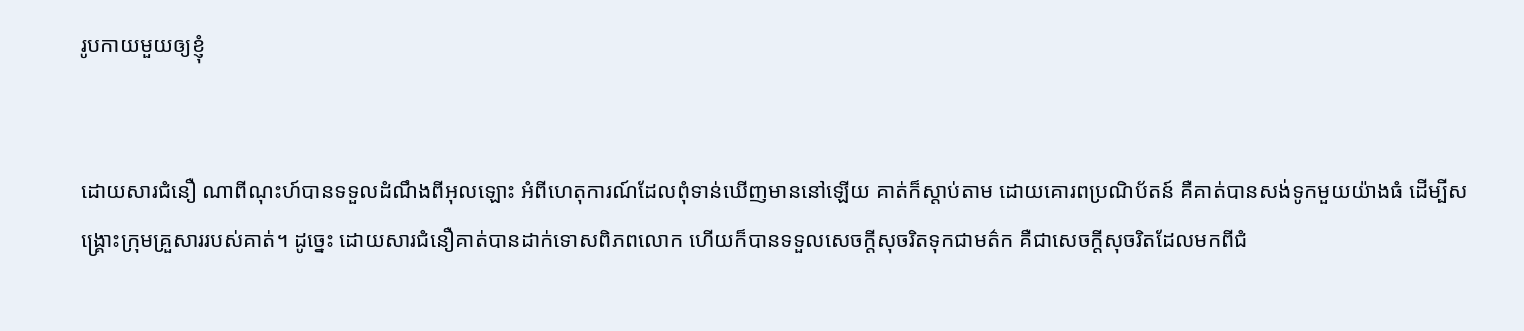រូបកាយមួយឲ្យខ្ញុំ


ដោយ‌សារជំនឿ ណាពីណុះហ៍បានទទួលដំណឹងពីអុលឡោះ អំពីហេតុ‌ការណ៍ដែលពុំទាន់ឃើញមាននៅឡើយ គាត់ក៏ស្ដាប់តាម ដោយគោរពប្រណិ‌ប័តន៍ គឺគាត់បានសង់ទូកមួយយ៉ាងធំ ដើម្បីសង្គ្រោះក្រុមគ្រួសាររបស់គាត់។ ដូច្នេះ ដោយ‌សារជំនឿគាត់បានដាក់ទោសពិភពលោក ហើយក៏បានទទួលសេចក្ដីសុចរិតទុកជាមត៌ក គឺជាសេចក្ដីសុចរិតដែលមកពីជំ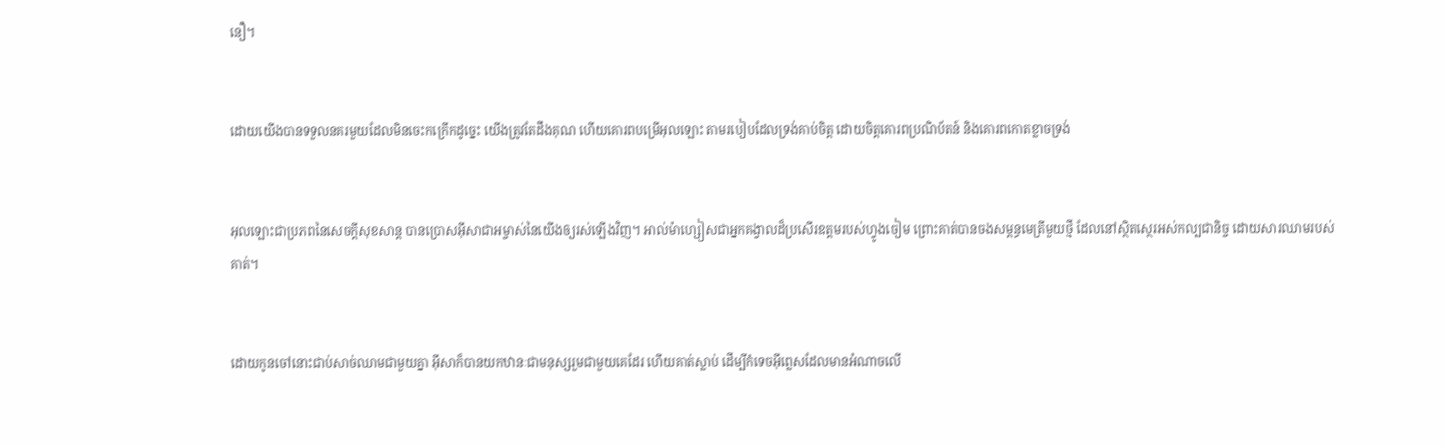នឿ។


ដោយយើងបានទទួលនគរមួយដែលមិនចេះកក្រើកដូច្នេះ យើងត្រូវតែដឹងគុណ ហើយគោរពបម្រើអុលឡោះ តាមរបៀបដែលទ្រង់គាប់ចិត្ត ដោយចិត្ដគោរពប្រណិ‌ប័តន៍ និងគោរពកោតខ្លាចទ្រង់


អុលឡោះជាប្រភពនៃសេចក្ដីសុខ‌សាន្ដ បានប្រោសអ៊ីសាជា‌អម្ចាស់នៃយើងឲ្យរស់ឡើងវិញ។ អាល់ម៉ា‌ហ្សៀសជាអ្នកគង្វាលដ៏ប្រសើរឧត្ដមរបស់ហ្វូងចៀម ព្រោះគាត់បានចងសម្ពន្ធ‌មេត្រីមួយថ្មី ដែលនៅស្ថិត‌ស្ថេរអស់‌កល្បជា‌និច្ច ដោយ‌សារឈាមរបស់គាត់។


ដោយកូនចៅនោះជាប់សាច់ឈាមជាមួយគ្នា អ៊ីសាក៏បានយកឋានៈជាមនុស្សរួមជាមួយគេដែរ ហើយគាត់ស្លាប់ ដើម្បីកំទេចអ៊ីព្លេសដែលមានអំណាចលើ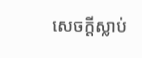សេចក្ដីស្លាប់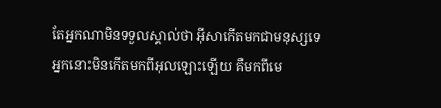តែអ្នកណាមិនទទួលស្គាល់ថា អ៊ីសាកើតមកជាមនុស្សទេ អ្នកនោះមិនកើតមកពីអុលឡោះឡើយ គឺមកពីមេ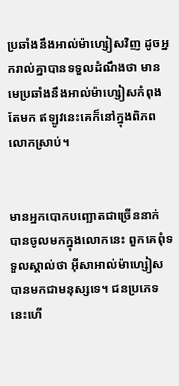ប្រឆាំងនឹងអាល់ម៉ា‌ហ្សៀសវិញ ដូចអ្នករាល់គ្នាបានទទួលដំណឹងថា មានមេប្រឆាំងនឹងអាល់ម៉ា‌ហ្សៀសកំពុងតែមក ឥឡូវនេះគេក៏នៅក្នុងពិភពលោកស្រាប់។


មានអ្នកបោកបញ្ឆោតជាច្រើននាក់ បានចូលមកក្នុងលោកនេះ ពួកគេពុំទទួលស្គាល់ថា អ៊ីសា‌អាល់ម៉ា‌ហ្សៀសបានមកជាមនុស្សទេ។ ជនប្រភេទនេះហើ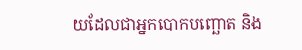យដែលជាអ្នកបោកបញ្ឆោត និង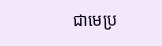ជាមេប្រ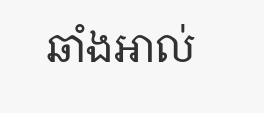ឆាំងអាល់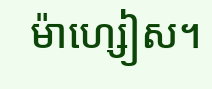ម៉ា‌ហ្សៀស។